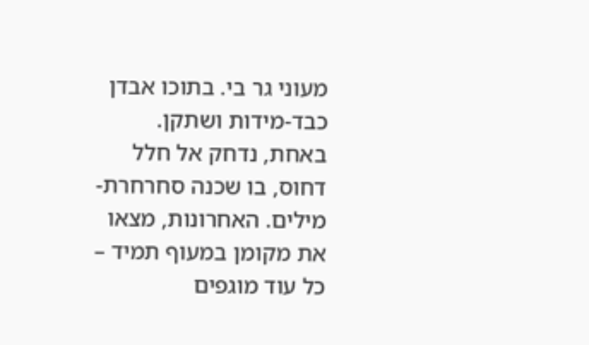מעוני גר בי. בתוכו אבדן כבד-מידות ושתקן. באחת, נדחק אל חלל דחוס, בו שכנה סחרחרת-מילים. האחרונות, מצאו את מקומן במעוף תמיד – כל עוד מוגפים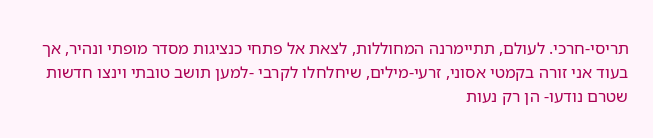תריסי-חרכי. לעולם, תתיימרנה המחוללות, לצאת אל פתחי כנציגות מסדר מופתי ונהיר, אך בעוד אני זורה בקמטי אסוני, זרעי-מילים, שיחלחלו לקרבי -למען תושב טובתי וינצו חדשות שטרם נודעו- הן רק נעות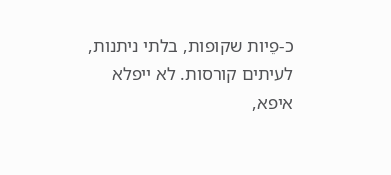כ-פֵיות שקופות, בלתי ניתנות, לעיתים קורסות. לא ייפלא איפא,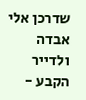שדרכן אלי אבדה ולדייר הקבע -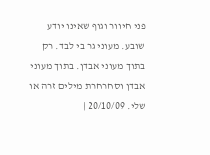פני חיוור וגוף שאינו יודע שובע. מעוני גר בי לבד. רק בתוך מעוני אבדן. בתוך מעוני אבדן וסחרחרת מילים זרה או שלי. 20/10/09 |